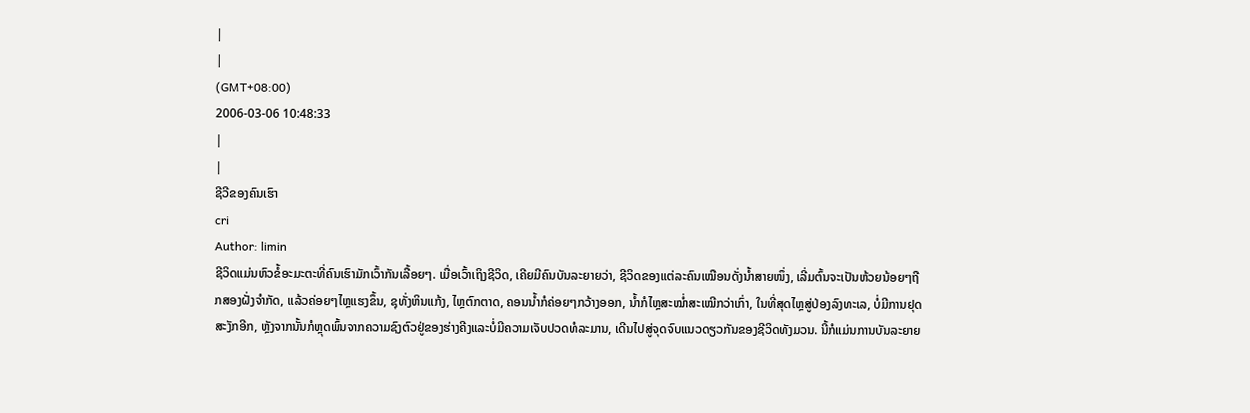|
|
(GMT+08:00)
2006-03-06 10:48:33
|
|
ຊີວີຂອງຄົນເຮົາ
cri
Author: limin
ຊີວິດແມ່ນຫົວຂໍ້ອະມະຕະທີ່ຄົນເຮົາມັກເວົ້າກັນເລື້ອຍໆ. ເມື່ອເວົ້າເຖິງຊີວິດ, ເຄີຍມີຄົນບັນລະຍາຍວ່າ, ຊີວິດຂອງແຕ່ລະຄົນເໝືອນດັ່ງນ້ຳສາຍໜຶ່ງ, ເລີ່ມຕົ້ນຈະເປັນຫ້ວຍນ້ອຍໆຖືກສອງຝັ່ງຈຳກັດ, ແລ້ວຄ່ອຍໆໄຫຼແຮງຂຶ້ນ, ຊຸທັ່ງຫິນແກ້ງ, ໄຫຼຕົກຕາດ, ຄອນນ້ຳກໍຄ່ອຍໆກວ້າງອອກ, ນ້ຳກໍໄຫຼສະໝ່ຳສະເໝີກວ່າເກົ່າ, ໃນທີ່ສຸດໄຫຼສູ່ປ່ອງລົງທະເລ, ບໍ່ມີການຢຸດສະງັກອີກ, ຫຼັງຈາກນັ້ນກໍຫຼຸດພົ້ນຈາກຄວາມຊົງຕົວຢູ່ຂອງຮ່າງຄີງແລະບໍ່ມີຄວາມເຈັບປວດທໍລະມານ, ເດີນໄປສູ່ຈຸດຈົບແນວດຽວກັນຂອງຊີວິດທັງມວນ. ນີ້ກໍແມ່ນການບັນລະຍາຍ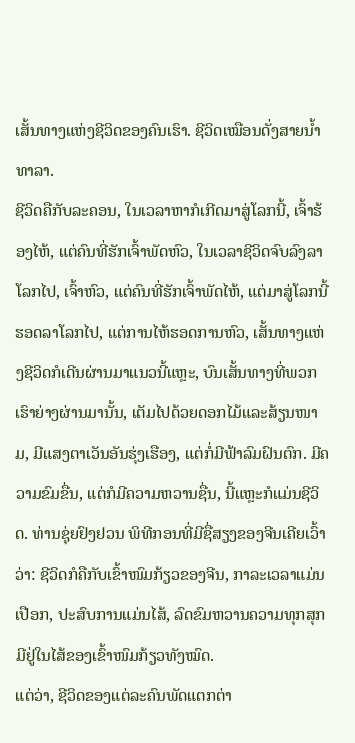ເສັ້ນທາງແຫ່ງຊີວິດຂອງຄົນເຮົາ. ຊີວິດເໝືອນດັ່ງສາຍນ້ຳທາລາ.
ຊີວິດຄືກັບລະຄອນ, ໃນເວລາຫາກໍເກີດມາສູ່ໂລກນີ້, ເຈົ້າຮ້ອງໄຫ້, ແຕ່ຄົນທີ່ຮັກເຈົ້າພັດຫົວ, ໃນເວລາຊີວິດຈົບລົງລາໂລກໄປ, ເຈົ້າຫົວ, ແຕ່ຄົນທີ່ຮັກເຈົ້າພັດໄຫ້, ແຕ່ມາສູ່ໂລກນີ້ຮອດລາໂລກໄປ, ແຕ່ການໄຫ້ຮອດການຫົວ, ເສັ້ນທາງແຫ່ງຊີວິດກໍເດີນຜ່ານມາແນວນີ້ແຫຼະ, ບົນເສັ້ນທາງທີ່ພວກເຮົາຍ່າງຜ່ານມານັ້ນ, ເຕັມໄປດ້ວຍດອກໄມ້ແລະສ້ຽນໜາມ, ມີແສງຕາເວັນອັນຮຸ່ງເຮືອງ, ແຕ່ກໍ່ມີຟ້າລົມຝົນຕົກ. ມີຄວາມຂົມຂື່ນ, ແຕ່ກໍມີຄວາມຫວານຊື່ນ, ນີ້ແຫຼະກໍແມ່ນຊີວິດ. ທ່ານຊຸ່ຍຢົງຢວນ ພິທີກອນທີ່ມີຊື່ສຽງຂອງຈີນເຄີຍເວົ້າວ່າ: ຊີວິດກໍຄືກັບເຂົ້າໜົມກ້ຽວຂອງຈີນ, ກາລະເວລາແມ່ນເປືອກ, ປະສົບການແມ່ນໄສ້, ລົດຂົມຫວານຄວາມທຸກສຸກມີຢູ່ໃນໄສ້ຂອງເຂົ້າໜົມກ້ຽວທັງໝົດ.
ແຕ່ວ່າ, ຊີວິດຂອງແຕ່ລະຄົນພັດແຕກຕ່າ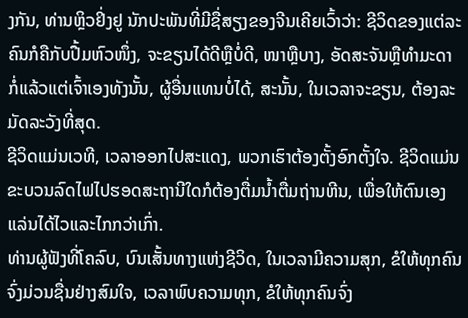ງກັນ, ທ່ານຫຼິວຢິ່ງຢູ ນັກປະພັນທີ່ມີຊື່ສຽງຂອງຈີນເຄີຍເວົ້າວ່າ: ຊີວິດຂອງແຕ່ລະຄົນກໍຄືກັບປື້ມຫົວໜຶ່ງ, ຈະຂຽນໄດ້ດີຫຼືບໍ່ດີ, ໜາຫຼືບາງ, ອັດສະຈັນຫຼືທຳມະດາ ກໍ່ແລ້ວແຕ່ເຈົ້າເອງທັງນັ້ນ, ຜູ້ອື່ນແທນບໍ່ໄດ້, ສະນັ້ນ, ໃນເວລາຈະຂຽນ, ຕ້ອງລະມັດລະວັງທີ່ສຸດ.
ຊີວິດແມ່ນເວທີ, ເວລາອອກໄປສະແດງ, ພວກເຮົາຕ້ອງຕັ້ງອົກຕັ້ງໃຈ. ຊີວິດແມ່ນຂະບວນລົດໄຟໄປຮອດສະຖານີໃດກໍຕ້ອງຕື່ມນ້ຳຕື່ມຖ່ານຫີນ, ເພື່ອໃຫ້ຕົນເອງແລ່ນໄດ້ໄວແລະໄກກວ່າເກົ່າ.
ທ່ານຜູ້ຟັງທີ່ໂຄລົບ, ບົນເສັ້ນທາງແຫ່ງຊີວິດ, ໃນເວລາມີຄວາມສຸກ, ຂໍໃຫ້ທຸກຄົນຈົ່ງມ່ວນຊື່ນຢ່າງສົມໃຈ, ເວລາພົບຄວາມທຸກ, ຂໍໃຫ້ທຸກຄົນຈົ່ງ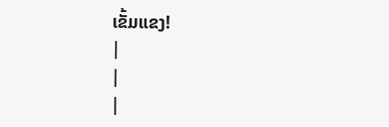ເຂັ້ມແຂງ!
|
|
|